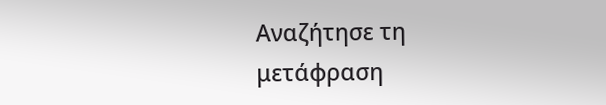Αναζήτησε τη μετάφραση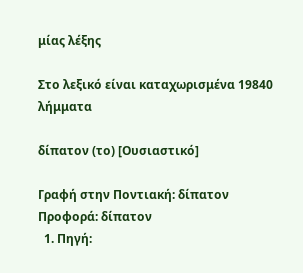μίας λέξης

Στο λεξικό είναι καταχωρισμένα 19840 λήμματα

δίπατον (το) [Ουσιαστικό]

Γραφή στην Ποντιακή: δίπατον Προφορά: δίπατον
  1. Πηγή: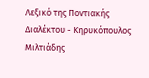Λεξικό της Ποντιακής Διαλέκτου - Κηρυκόπουλος Μιλτιάδης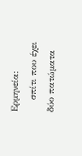Ερμηνεία:
    σπίτι που έχει δύο πατώματα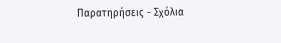Παρατηρήσεις - Σχόλια